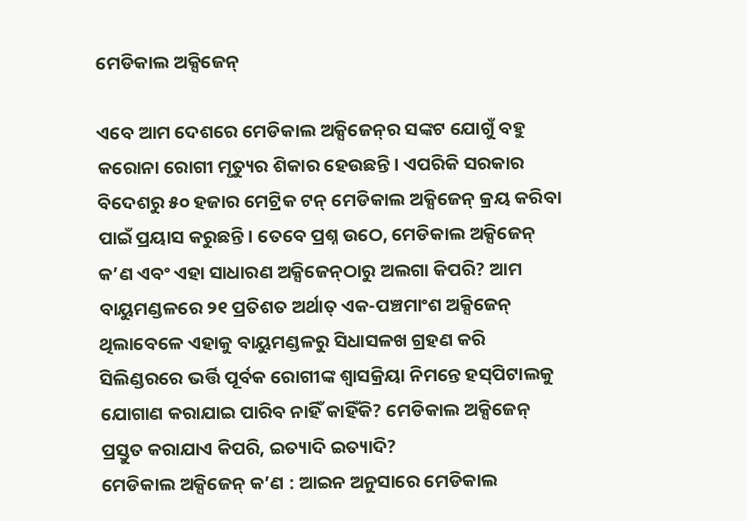ମେଡିକାଲ ଅକ୍ସିଜେନ୍‌

ଏବେ ଆମ ଦେଶରେ ମେଡିକାଲ ଅକ୍ସିଜେନ୍‌ର ସଙ୍କଟ ଯୋଗୁଁ ବହୁ କରୋନା ରୋଗୀ ମୃତ୍ୟୁର ଶିକାର ହେଉଛନ୍ତି। ଏପରିକି ସରକାର ବିଦେଶରୁ ୫୦ ହଜାର ମେଟ୍ରିକ ଟନ୍‌ ମେଡିକାଲ ଅକ୍ସିଜେନ୍‌ କ୍ରୟ କରିବା ପାଇଁ ପ୍ରୟାସ କରୁଛନ୍ତି। ତେବେ ପ୍ରଶ୍ନ ଉଠେ, ମେଡିକାଲ ଅକ୍ସିଜେନ୍‌ କ’ଣ ଏବଂ ଏହା ସାଧାରଣ ଅକ୍ସିଜେନ୍‌ଠାରୁ ଅଲଗା କିପରି? ଆମ ବାୟୁମଣ୍ଡଳରେ ୨୧ ପ୍ରତିଶତ ଅର୍ଥାତ୍‌ ଏକ-ପଞ୍ଚମାଂଶ ଅକ୍ସିଜେନ୍‌ ଥିଲାବେଳେ ଏହାକୁ ବାୟୁମଣ୍ଡଳରୁ ସିଧାସଳଖ ଗ୍ରହଣ କରି ସିଲିଣ୍ଡରରେ ଭର୍ତ୍ତି ପୂର୍ବକ ରୋଗୀଙ୍କ ଶ୍ବାସକ୍ରିୟା ନିମନ୍ତେ ହସ୍‌ପିଟାଲକୁ ଯୋଗାଣ କରାଯାଇ ପାରିବ ନାହିଁ କାହିଁକି? ମେଡିକାଲ ଅକ୍ସିଜେନ୍‌ ପ୍ରସ୍ତୁତ କରାଯାଏ କିପରି, ଇତ୍ୟାଦି ଇତ୍ୟାଦି?
ମେଡିକାଲ ଅକ୍ସିଜେନ୍‌ କ’ଣ : ଆଇନ ଅନୁସାରେ ମେଡିକାଲ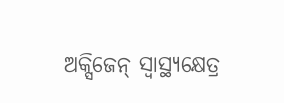ଅକ୍ସିଜେନ୍‌ ସ୍ବାସ୍ଥ୍ୟକ୍ଷେତ୍ର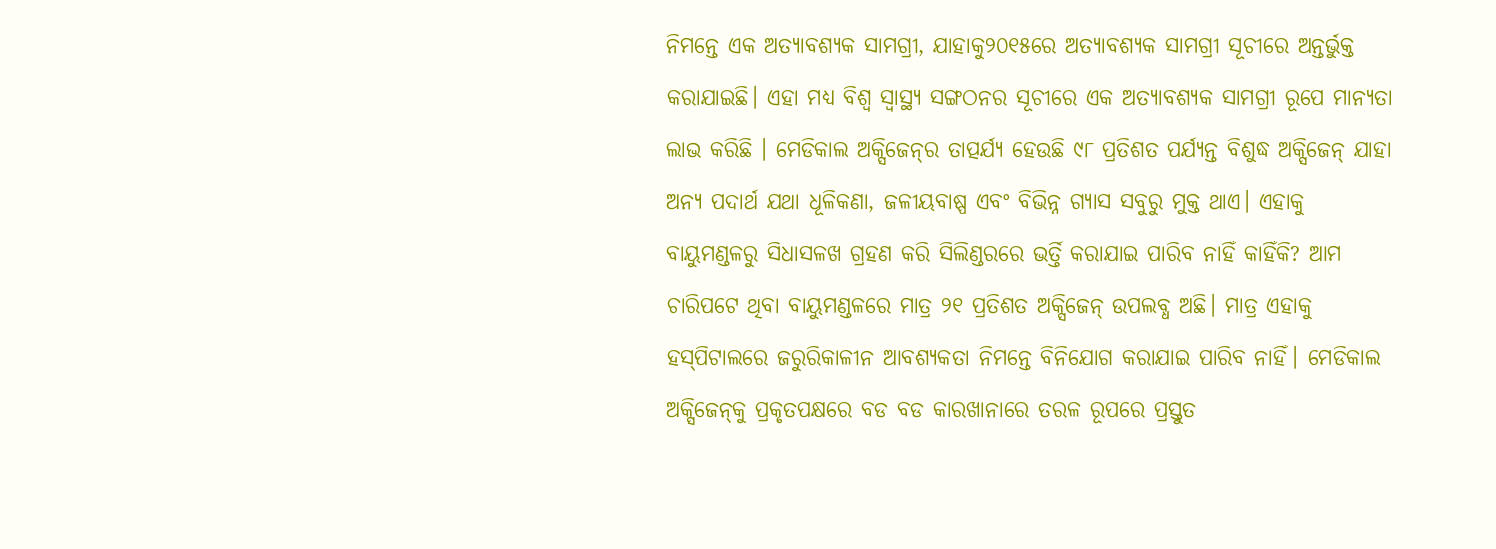ନିମନ୍ତେ ଏକ ଅତ୍ୟାବଶ୍ୟକ ସାମଗ୍ରୀ, ଯାହାକୁ୨୦୧୫ରେ ଅତ୍ୟାବଶ୍ୟକ ସାମଗ୍ରୀ ସୂଚୀରେ ଅନ୍ତର୍ଭୁକ୍ତ କରାଯାଇଛି। ଏହା ମଧ୍ୟ ବିଶ୍ବ ସ୍ବାସ୍ଥ୍ୟ ସଙ୍ଗଠନର ସୂଚୀରେ ଏକ ଅତ୍ୟାବଶ୍ୟକ ସାମଗ୍ରୀ ରୂପେ ମାନ୍ୟତା ଲାଭ କରିଛି । ମେଡିକାଲ ଅକ୍ସିଜେନ୍‌ର ତାତ୍ପର୍ଯ୍ୟ ହେଉଛି ୯୮ ପ୍ରତିଶତ ପର୍ଯ୍ୟନ୍ତ ବିଶୁଦ୍ଧ ଅକ୍ସିଜେନ୍‌ ଯାହା ଅନ୍ୟ ପଦାର୍ଥ ଯଥା ଧୂଳିକଣା, ଜଳୀୟବାଷ୍ପ ଏବଂ ବିଭିନ୍ନ ଗ୍ୟାସ ସବୁରୁ ମୁକ୍ତ ଥାଏ। ଏହାକୁ ବାୟୁମଣ୍ଡଳରୁ ସିଧାସଳଖ ଗ୍ରହଣ କରି ସିଲିଣ୍ଡରରେ ଭର୍ତ୍ତି କରାଯାଇ ପାରିବ ନାହିଁ କାହିଁକି? ଆମ ଚାରିପଟେ ଥିବା ବାୟୁମଣ୍ଡଳରେ ମାତ୍ର ୨୧ ପ୍ରତିଶତ ଅକ୍ସିଜେନ୍‌ ଉପଲବ୍ଧ ଅଛି। ମାତ୍ର ଏହାକୁ ହସ୍‌ପିଟାଲରେ ଜରୁରିକାଳୀନ ଆବଶ୍ୟକତା ନିମନ୍ତେ ବିନିଯୋଗ କରାଯାଇ ପାରିବ ନାହିଁ। ମେଡିକାଲ ଅକ୍ସିଜେନ୍‌କୁ ପ୍ରକୃତପକ୍ଷରେ ବଡ ବଡ କାରଖାନାରେ ତରଳ ରୂପରେ ପ୍ରସ୍ତୁତ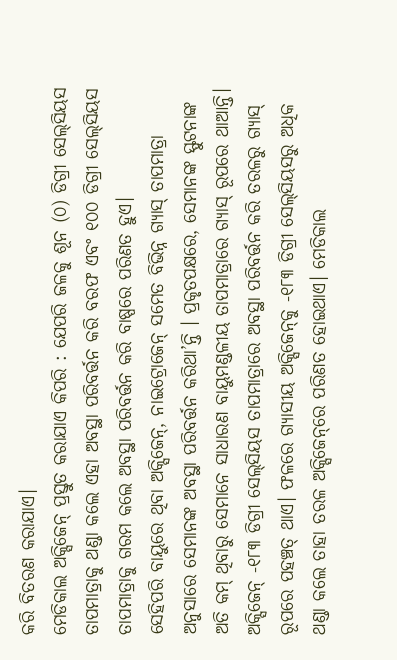କରି ବିତରଣ କରାଯାଏ।
ମେଡିକାଲ ଅକ୍ସିଜେନ୍‌ ପ୍ରସ୍ତୁତ କରାଯାଏ କିପରି : ଯେପରି ଜଳକୁ ଶୂନ (୦) ଡିଗ୍ରୀ ସେଲ୍‌ସିୟସ ତାପମାତ୍ରାକୁ ଥଣ୍ଡା କଲେ ଏହା ଅବସ୍ଥା ପରିବର୍ତ୍ତନ କରି ବରଫ ଏବଂ ୧୦୦ ଡିଗ୍ରୀ ସେଲ୍‌ସିୟସ ତାପମାତ୍ରାକୁ ଗରମ କଲେ ଅବସ୍ଥା ପରିବର୍ତ୍ତନ କରି ବାଷ୍ପରେ ପରିଣତ ହୁଏ।
ସେହିପରି ବାୟୁରେ ଥିବା ଅକ୍ସିଜେନ୍‌, ନାଇଟ୍ରୋଜେନ୍‌ ସମେତ ବିଭିନ୍ନ ଗ୍ୟାସ୍‌ ତାପମାତ୍ରା ଅନୁସାରେ ସେମାନଙ୍କ ଅବସ୍ଥା ପରିବର୍ତ୍ତନ କରିଥା’ନ୍ତି । ପ୍ରକୃତପକ୍ଷରେ, ସେମାନଙ୍କ ସ୍ଫୁଟନାଙ୍କ ଅତି କମ୍‌ ଥିବାରୁ ସେମାନେ ସାଧାରଣ ବାୟୁମଣ୍ଡଳୀୟ ତାପମାତ୍ରାରେ ଗ୍ୟାସ୍‌ ରୂପରେ ଥାଆନ୍ତି। ଅକ୍ସିଜେନ୍‌ -୧୮୩ ଡିଗ୍ରୀ ସେଲ୍‌ସିୟସ ତାପମାତ୍ରାରେ ଅବସ୍ଥା ପରିବର୍ତ୍ତନ କରି ତରଳରୁ ଗ୍ୟାସ୍‌ ରୂପରେ ପହଞ୍ଚତ୍ ଥାଏ। ଫଳରେ ଗ୍ୟାସୀୟ ଅକ୍ସିଜେନ୍‌କୁ -୧୮୩ ଡିଗ୍ରୀ ସେଲ୍‌ସିୟସରୁ ଅଧିକ ଥଣ୍ଡା କଲେ ତାହା ତରଳ ଅକ୍ସିଜେନ୍‌ରେ ପରିଣତ ହୋଇଥାଏ। ମେଡିକାଲ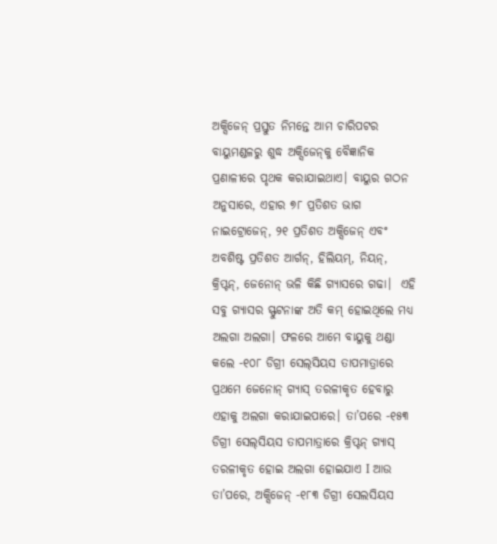ଅକ୍ସିଜେନ୍‌ ପ୍ରସ୍ତୁତ ନିମନ୍ତେ ଆମ ଚାରିପଟର ବାୟୁମଣ୍ଡଳରୁ ଶୁଦ୍ଧ ଅକ୍ସିଜେନ୍‌କୁ ବୈଜ୍ଞାନିକ ପ୍ରଣାଳୀରେ ପୃଥକ କରାଯାଇଥାଏ। ବାୟୁର ଗଠନ ଅନୁସାରେ, ଏହାର ୭୮ ପ୍ରତିଶତ ଭାଗ ନାଇଟ୍ରୋଜେନ୍‌, ୨୧ ପ୍ରତିଶତ ଅକ୍ସିଜେନ୍‌ ଏବଂ ଅବଶିଷ୍ଟ ପ୍ରତିଶତ ଆର୍ଗନ୍‌, ହିଲିୟମ୍‌, ନିୟନ୍‌, କ୍ରିପ୍ଟନ୍‌, ଜେନୋନ୍‌ ଭଳି କିଛି ଗ୍ୟାସରେ ଗଢା।  ଏହି ସବୁ ଗ୍ୟାସର ସ୍ଫୁଟନାଙ୍କ ଅତି କମ୍‌ ହୋଇଥିଲେ ମଧ୍ୟ ଅଲଗା ଅଲଗା। ଫଳରେ ଆମେ ବାୟୁକୁ ଥଣ୍ଡା କଲେ -୧୦୮ ଡିଗ୍ରୀ ସେଲ୍‌ସିୟସ ତାପମାତ୍ରାରେ ପ୍ରଥମେ ଜେନୋନ୍‌ ଗ୍ୟାସ୍‌ ତରଳୀକୃତ ହେବାରୁ ଏହାକୁ ଅଲଗା କରାଯାଇପାରେ। ତା’ପରେ -୧୫୩ ଡିଗ୍ରୀ ସେଲ୍‌ସିୟସ ତାପମାତ୍ରାରେ କ୍ରିପ୍ଟନ୍‌ ଗ୍ୟାସ୍‌ ତରଳୀକୃତ ହୋଇ ଅଲଗା ହୋଇଯାଏ I ଆଉ ତା’ପରେ, ଅକ୍ସିଜେନ୍‌ -୧୮୩ ଡିଗ୍ରୀ ସେଲସିୟସ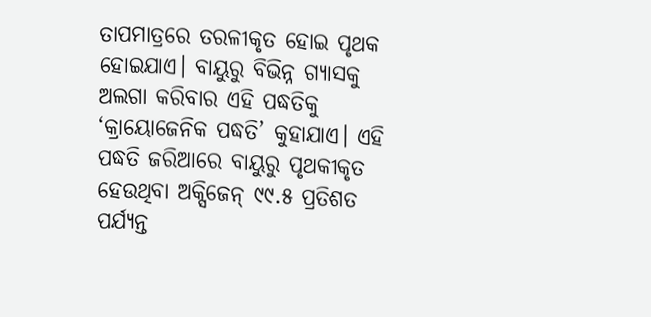ତାପମାତ୍ରରେ ତରଳୀକୃତ ହୋଇ ପୃଥକ ହୋଇଯାଏ। ବାୟୁରୁ ବିଭିନ୍ନ ଗ୍ୟାସକୁ ଅଲଗା କରିବାର ଏହି ପଦ୍ଧତିକୁ ‘କ୍ରାୟୋଜେନିକ ପଦ୍ଧତି’ କୁହାଯାଏ। ଏହି ପଦ୍ଧତି ଜରିଆରେ ବାୟୁରୁ ପୃଥକୀକୃତ ହେଉଥିବା ଅକ୍ସିଜେନ୍‌ ୯୯.୫ ପ୍ରତିଶତ ପର୍ଯ୍ୟନ୍ତ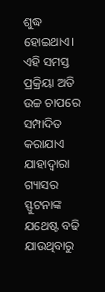ଶୁଦ୍ଧ ହୋଇଥାଏ। ଏହି ସମସ୍ତ ପ୍ରକ୍ରିୟା ଅତି ଉଚ୍ଚ ଚାପରେ ସମ୍ପାଦିତ କରାଯାଏ ଯାହାଦ୍ବାରା ଗ୍ୟାସର ସ୍ଫୁଟନାଙ୍କ ଯଥେଷ୍ଟ ବଢି ଯାଉଥିବାରୁ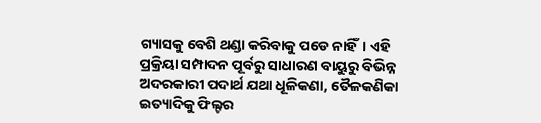ଗ୍ୟାସକୁ ବେଶି ଥଣ୍ଡା କରିବାକୁ ପଡେ ନାହିଁ। ଏହି ପ୍ରକ୍ରିୟା ସମ୍ପାଦନ ପୂର୍ବରୁ ସାଧାରଣ ବାୟୁରୁ ବିଭିନ୍ନ ଅଦରକାରୀ ପଦାର୍ଥ ଯଥା ଧୂଳିକଣା, ତୈଳକଣିକା ଇତ୍ୟାଦିକୁ ଫିଲ୍ଟର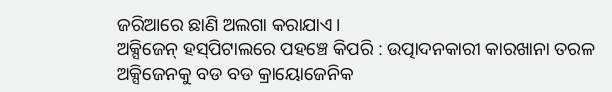ଜରିଆରେ ଛାଣି ଅଲଗା କରାଯାଏ।
ଅକ୍ସିଜେନ୍‌ ହସ୍‌ପିଟାଲରେ ପହଞ୍ଚେ କିପରି : ଉତ୍ପାଦନକାରୀ କାରଖାନା ତରଳ ଅକ୍ସିଜେନକୁ ବଡ ବଡ କ୍ରାୟୋଜେନିକ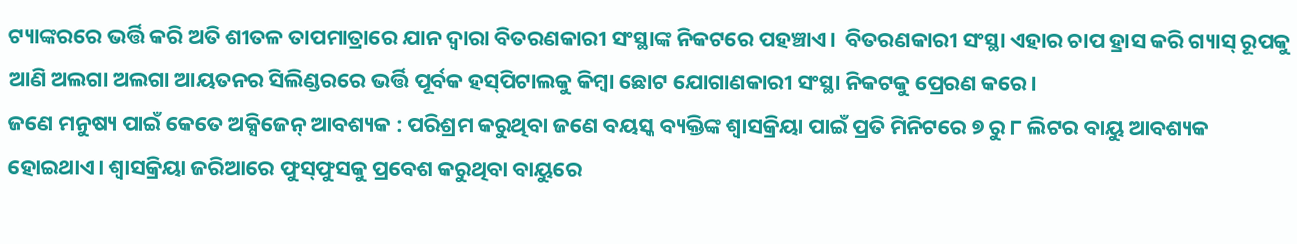ଟ୍ୟାଙ୍କରରେ ଭର୍ତ୍ତି କରି ଅତି ଶୀତଳ ତାପମାତ୍ରାରେ ଯାନ ଦ୍ବାରା ବିତରଣକାରୀ ସଂସ୍ଥାଙ୍କ ନିକଟରେ ପହଞ୍ଚାଏ।  ବିତରଣକାରୀ ସଂସ୍ଥା ଏହାର ଚାପ ହ୍ରାସ କରି ଗ୍ୟାସ୍‌ ରୂପକୁ ଆଣି ଅଲଗା ଅଲଗା ଆୟତନର ସିଲିଣ୍ଡରରେ ଭର୍ତ୍ତି ପୂର୍ବକ ହସ୍‌ପିଟାଲକୁ କିମ୍ବା ଛୋଟ ଯୋଗାଣକାରୀ ସଂସ୍ଥା ନିକଟକୁ ପ୍ରେରଣ କରେ।
ଜଣେ ମନୁଷ୍ୟ ପାଇଁ କେତେ ଅକ୍ସିଜେନ୍‌ ଆବଶ୍ୟକ : ପରିଶ୍ରମ କରୁଥିବା ଜଣେ ବୟସ୍କ ବ୍ୟକ୍ତିଙ୍କ ଶ୍ବାସକ୍ରିୟା ପାଇଁ ପ୍ରତି ମିନିଟରେ ୭ ରୁ ୮ ଲିଟର ବାୟୁ ଆବଶ୍ୟକ ହୋଇଥାଏ। ଶ୍ବାସକ୍ରିୟା ଜରିଆରେ ଫୁସ୍‌ଫୁସକୁ ପ୍ରବେଶ କରୁଥିବା ବାୟୁରେ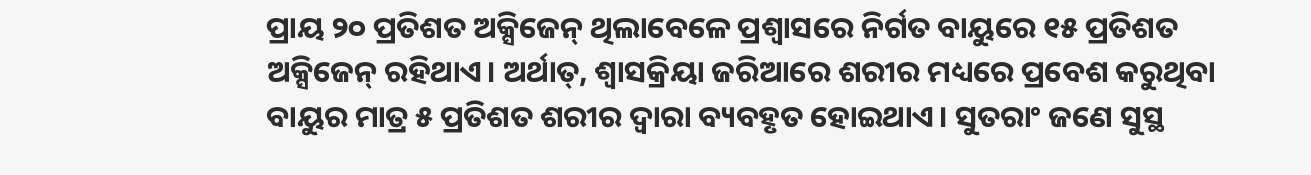ପ୍ରାୟ ୨୦ ପ୍ରତିଶତ ଅକ୍ସିଜେନ୍‌ ଥିଲାବେଳେ ପ୍ରଶ୍ବାସରେ ନିର୍ଗତ ବାୟୁରେ ୧୫ ପ୍ରତିଶତ ଅକ୍ସିଜେନ୍‌ ରହିଥାଏ। ଅର୍ଥାତ୍‌, ଶ୍ବାସକ୍ରିୟା ଜରିଆରେ ଶରୀର ମଧ୍ୟରେ ପ୍ରବେଶ କରୁଥିବା ବାୟୁର ମାତ୍ର ୫ ପ୍ରତିଶତ ଶରୀର ଦ୍ବାରା ବ୍ୟବହୃତ ହୋଇଥାଏ। ସୁତରାଂ ଜଣେ ସୁସ୍ଥ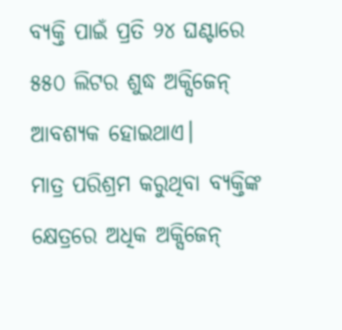ବ୍ୟକ୍ତି ପାଇଁ ପ୍ରତି ୨୪ ଘଣ୍ଟାରେ ୫୫୦ ଲିଟର ଶୁଦ୍ଧ ଅକ୍ସିଜେନ୍‌ ଆବଶ୍ୟକ ହୋଇଥାଏ।
ମାତ୍ର ପରିଶ୍ରମ କରୁଥିବା ବ୍ୟକ୍ତିଙ୍କ କ୍ଷେତ୍ରରେ ଅଧିକ ଅକ୍ସିଜେନ୍‌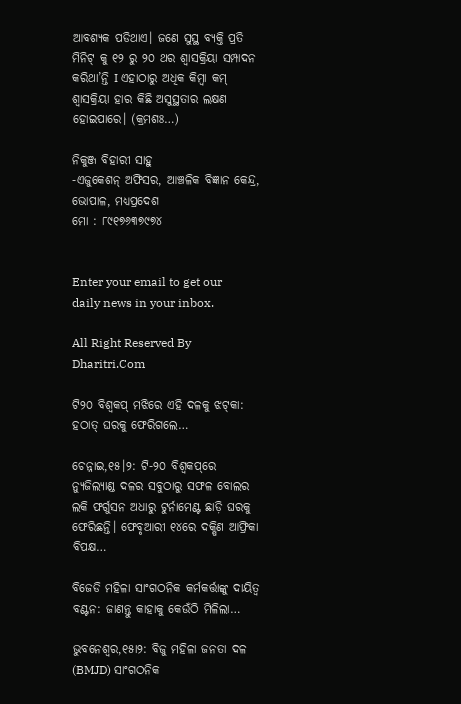ଆବଶ୍ୟକ ପଡିଥାଏ। ଜଣେ ସୁସ୍ଥ ବ୍ୟକ୍ତି ପ୍ରତି ମିନିଟ୍‌ କୁ ୧୨ ରୁ ୨୦ ଥର ଶ୍ବାସକ୍ରିୟା ସମ୍ପାଦନ କରିଥା’ନ୍ତି I ଏହାଠାରୁ ଅଧିକ କିମ୍ବା କମ୍‌ ଶ୍ବାସକ୍ରିୟା ହାର କିଛି ଅସୁସ୍ଥତାର ଲକ୍ଷଣ ହୋଇପାରେ। (କ୍ରମଶଃ…)

ନିକୁଞ୍ଜ ବିହାରୀ ସାହୁ
-ଏଜୁକେଶନ୍‌ ଅଫିସର, ଆଞ୍ଚଳିକ ବିଜ୍ଞାନ କେନ୍ଦ୍ର, ଭୋପାଳ, ମଧ୍ୟପ୍ରଦେଶ
ମୋ : ୮୯୧୭୬୩୭୯୭୪


Enter your email to get our daily news in your inbox.

All Right Reserved By Dharitri.Com

ଟି୨୦ ବିଶ୍ୱକପ୍‌ ମଝିରେ ଏହି ଦଳକୁ ଝଟ୍‌କା: ହଠାତ୍‌ ଘରକୁ ଫେରିଗଲେ…

ଚେନ୍ନାଇ,୧୫।୨: ଟି-୨୦ ବିଶ୍ୱକପ୍‌ରେ ନ୍ୟୁଜିଲ୍ୟାଣ୍ଡ ଦଳର ସବୁଠାରୁ ସଫଳ ବୋଲର ଲକି ଫର୍ଗୁସନ ଅଧାରୁ ଟୁର୍ନାମେଣ୍ଟ ଛାଡ଼ି ଘରକୁ ଫେରିଛନ୍ତି। ଫେବୃଆରୀ ୧୪ରେ ଦକ୍ଷିଣ ଆଫ୍ରିକା ବିପକ୍ଷ…

ବିଜେଡି ମହିଳା ସାଂଗଠନିକ କର୍ମକର୍ତ୍ତାଙ୍କୁ ଦାୟିତ୍ୱ ବଣ୍ଟନ: ଜାଣନ୍ତୁ କାହାକୁ କେଉଁଠି ମିଳିଲା…

ଭୁବନେଶ୍ୱର,୧୫ା୨: ବିଜୁ ମହିଳା ଜନତା ଦଳ (BMJD) ସାଂଗଠନିକ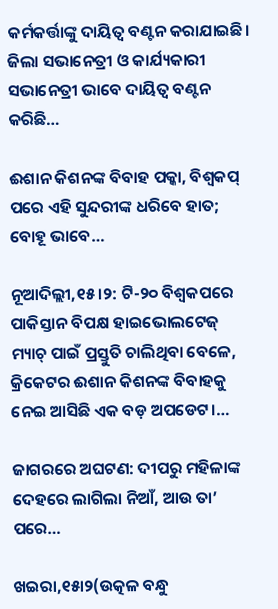କର୍ମକର୍ତ୍ତାଙ୍କୁ ଦାୟିତ୍ୱ ବଣ୍ଟନ କରାଯାଇଛି। ଜିଲା ସଭାନେତ୍ରୀ ଓ କାର୍ଯ୍ୟକାରୀ ସଭାନେତ୍ରୀ ଭାବେ ଦାୟିତ୍ୱ ବଣ୍ଟନ କରିଛି…

ଈଶାନ କିଶନଙ୍କ ବିବାହ ପକ୍କା, ବିଶ୍ୱକପ୍‌ ପରେ ଏହି ସୁନ୍ଦରୀଙ୍କ ଧରିବେ ହାତ; ବୋହୂ ଭାବେ…

ନୂଆଦିଲ୍ଲୀ,୧୫।୨: ଟି-୨୦ ବିଶ୍ୱକପରେ ପାକିସ୍ତାନ ବିପକ୍ଷ ହାଇଭୋଲଟେଜ୍‌ ମ୍ୟାଚ୍‌ ପାଇଁ ପ୍ରସ୍ତୁତି ଚାଲିଥିବା ବେଳେ, କ୍ରିକେଟର ଈଶାନ କିଶନଙ୍କ ବିବାହକୁ ନେଇ ଆସିଛି ଏକ ବଡ଼ ଅପଡେଟ।…

ଜାଗରରେ ଅଘଟଣ: ଦୀପରୁ ମହିଳାଙ୍କ ଦେହରେ ଲାଗିଲା ନିଆଁ, ଆଉ ତା’ ପରେ…

ଖଇରା,୧୫ା୨(ଉତ୍କଳ ବନ୍ଧୁ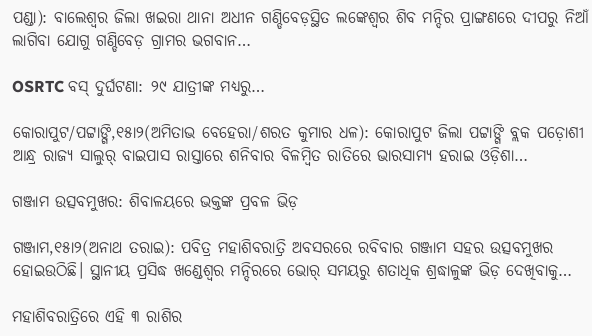ପଣ୍ଡା): ବାଲେଶ୍ୱର ଜିଲା ଖଇରା ଥାନା ଅଧୀନ ଗଣ୍ଡିବେଡ଼ସ୍ଥିତ ଲଙ୍କେଶ୍ୱର ଶିବ ମନ୍ଦିର ପ୍ରାଙ୍ଗଣରେ ଦୀପରୁ ନିଆଁ ଲାଗିବା ଯୋଗୁ ଗଣ୍ଡିବେଡ଼ ଗ୍ରାମର ଭଗବାନ…

OSRTC ବସ୍‌ ଦୁର୍ଘଟଣା: ୨୯ ଯାତ୍ରୀଙ୍କ ମଧ୍ୟରୁ…

କୋରାପୁଟ/ପଟ୍ଟାଙ୍ଗି,୧୫ା୨(ଅମିତାଭ ବେହେରା/ଶରତ କୁମାର ଧଳ): କୋରାପୁଟ ଜିଲା ପଟ୍ଟାଙ୍ଗି ବ୍ଲକ ପଡ଼ୋଶୀ ଆନ୍ଧ୍ର ରାଜ୍ୟ ସାଲୁର୍‌ ବାଇପାସ ରାସ୍ତାରେ ଶନିବାର ବିଳମ୍ବିତ ରାତିରେ ଭାରସାମ୍ୟ ହରାଇ ଓଡ଼ିଶା…

ଗଞ୍ଜାମ ଉତ୍ସବମୁଖର: ଶିବାଳୟରେ ଭକ୍ତଙ୍କ ପ୍ରବଳ ଭିଡ଼

ଗଞ୍ଜାମ,୧୫ା୨(ଅନାଥ ତରାଇ): ପବିତ୍ର ମହାଶିବରାତ୍ରି ଅବସରରେ ରବିବାର ଗଞ୍ଜାମ ସହର ଉତ୍ସବମୁଖର ହୋଇଉଠିଛି। ସ୍ଥାନୀୟ ପ୍ରସିଦ୍ଧ ଖଣ୍ଡେଶ୍ୱର ମନ୍ଦିରରେ ଭୋର୍‌ ସମୟରୁ ଶତାଧିକ ଶ୍ରଦ୍ଧାଳୁଙ୍କ ଭିଡ଼ ଦେଖିବାକୁ…

ମହାଶିବରାତ୍ରିରେ ଏହି ୩ ରାଶିର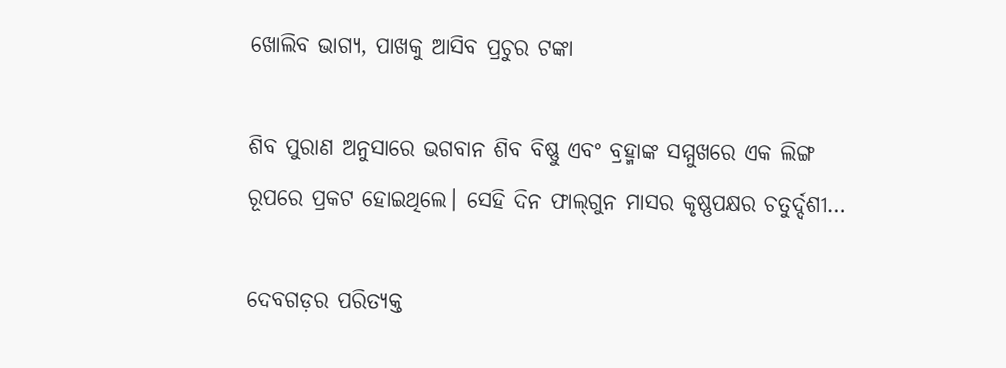ଖୋଲିବ ଭାଗ୍ୟ, ପାଖକୁ ଆସିବ ପ୍ରଚୁର ଟଙ୍କା

ଶିବ ପୁରାଣ ଅନୁସାରେ ଭଗବାନ ଶିବ ବିଷ୍ଣୁ ଏବଂ ବ୍ରହ୍ମାଙ୍କ ସମ୍ମୁଖରେ ଏକ ଲିଙ୍ଗ ରୂପରେ ପ୍ରକଟ ହୋଇଥିଲେ। ସେହି ଦିନ ଫାଲ୍‌ଗୁନ ମାସର କୃଷ୍ଣପକ୍ଷର ଚତୁର୍ଦ୍ଦଶୀ…

ଦେବଗଡ଼ର ପରିତ୍ୟକ୍ତ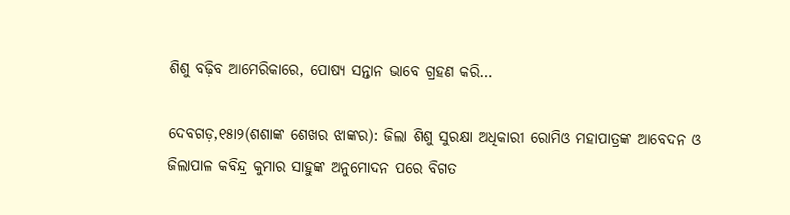ଶିଶୁ ବଢ଼ିବ ଆମେରିକାରେ, ପୋଷ୍ୟ ସନ୍ତାନ ଭାବେ ଗ୍ରହଣ କରି…

ଦେବଗଡ଼,୧୫ା୨(ଶଶାଙ୍କ ଶେଖର ଝାଙ୍କର): ଜିଲା ଶିଶୁ ସୁରକ୍ଷା ଅଧିକାରୀ ରୋମିଓ ମହାପାତ୍ରଙ୍କ ଆବେଦନ ଓ ଜିଲାପାଳ କବିନ୍ଦ୍ର କୁମାର ସାହୁଙ୍କ ଅନୁମୋଦନ ପରେ ବିଗତ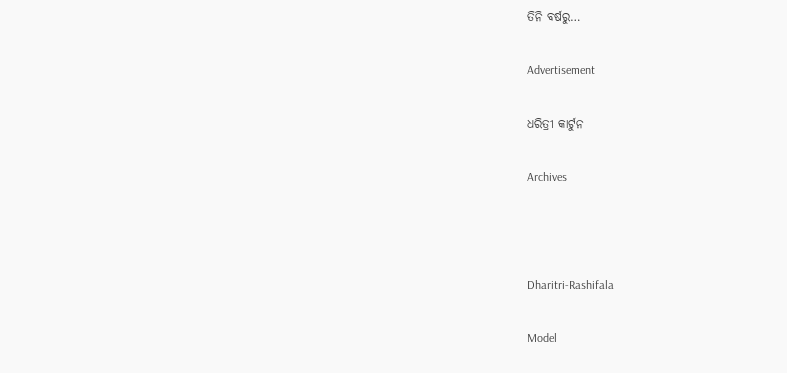ତିନି ବର୍ଷରୁ…

Advertisement

ଧରିତ୍ରୀ କାର୍ଟୁନ

Archives



Dharitri-Rashifala

Model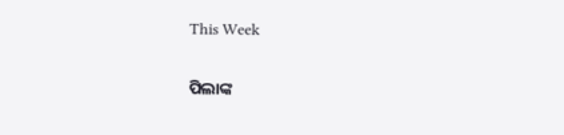This Week

ପିଲାଙ୍କ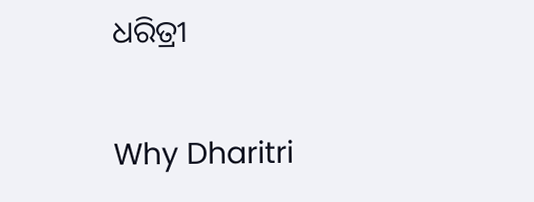ଧରିତ୍ରୀ

Why Dharitri